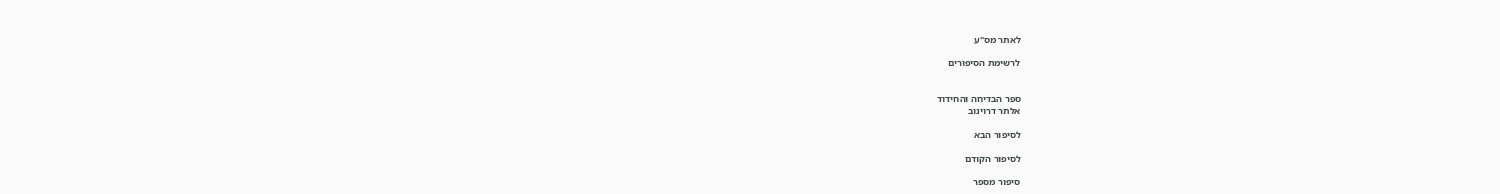לאתר מס"ע

לרשימת הסיפורים


ספר הבדיחה והחידוד
אלתר דרוינוב

לסיפור הבא

לסיפור הקודם

סיפור מספר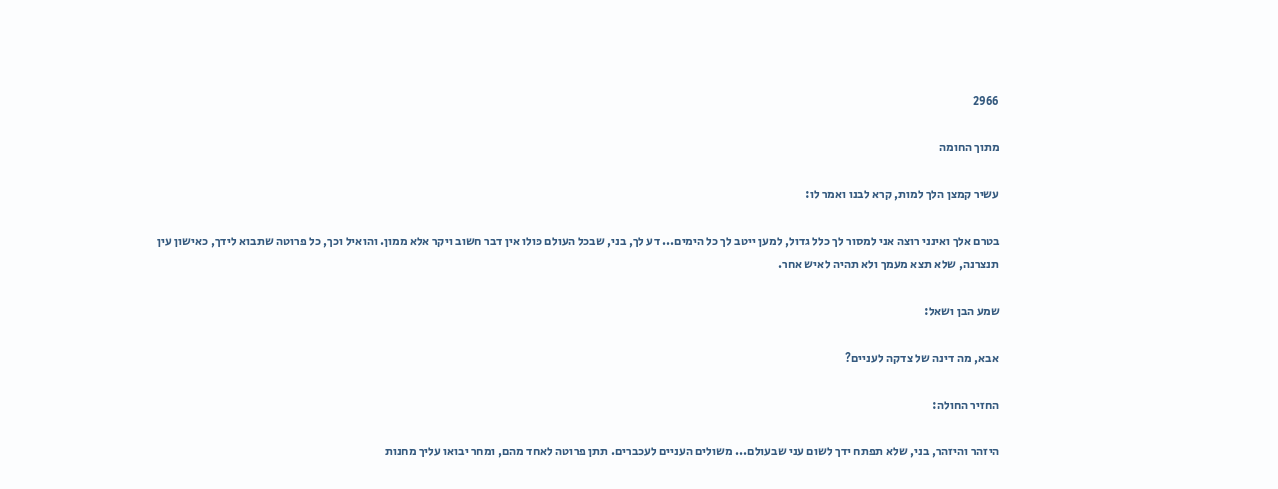2966

מתוך החומה

עשיר קמצן הלך למות, קרא לבנו ואמר לו:

בטרם אלך ואינני רוצה אני למסור לך כלל גדול, למען ייטב לך כל הימים... דע לך, בני, שבכל העולם כּולו אין דבר חשוב ויקר אלא ממון. והואיל וכך, כל פרוטה שתבוא לידך, כאישון עין תנצרנה, שלא תצא מעמך ולא תהיה לאיש אחר.

שמע הבן ושאל:

אבא, מה דינה של צדקה לעניים?

החזיר החולה:

היזהר והיזהר, בני, שלא תפתח ידך לשום עני שבעולם... משולים העניים לעכברים. תתן פרוטה לאחד מהם, ומחר יבואו עליך מחנות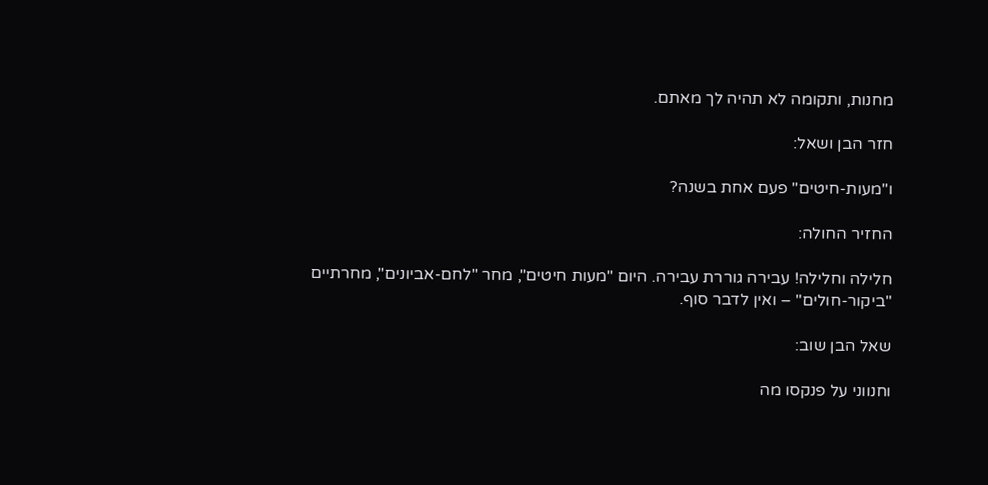מחנות, ותקומה לא תהיה לך מאתם.

חזר הבן ושאל:

ו"מעות-חיטים" פעם אחת בשנה?

החזיר החולה:

חלילה וחלילה! עבירה גוררת עבירה. היום "מעות חיטים", מחר "לחם-אביונים", מחרתיים "ביקור-חולים" – ואין לדבר סוף.

שאל הבן שוב:

וחנווני על פנקסו מה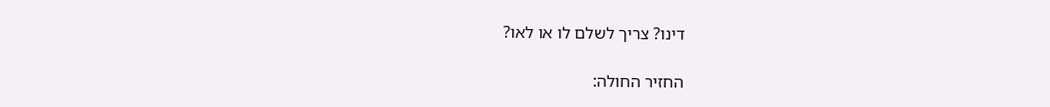דינו? צריך לשלם לו או לאו?

החזיר החולה: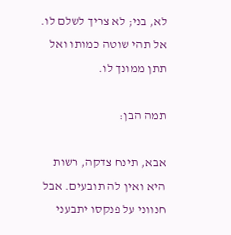לא, בני; לא צריך לשלם לו. אל תהי שוטה כמותו ואל תתן ממונך לו.

תמה הבן:

אבא, תינח צדקה, רשות היא ואין לה תובעים. אבל חנווני על פנקסו יתבעני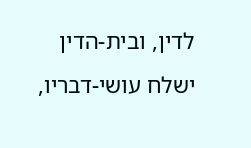לדין, ובית-הדין ישלח עושי-דבריו,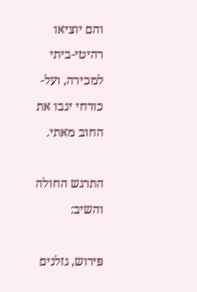והם יוציאו רהיטי-ביתי למכירה, ועל-כורחי יגבו את החוב מאתי.

התרגש החולה והשיב:

פּירוש, גזלנים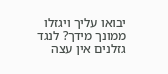יבואו עליך ויגזלו ממונך מידך? לנגד גזלנים אין עצה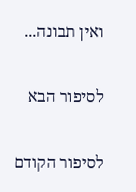ואין תבונה...

לסיפור הבא

לסיפור הקודם